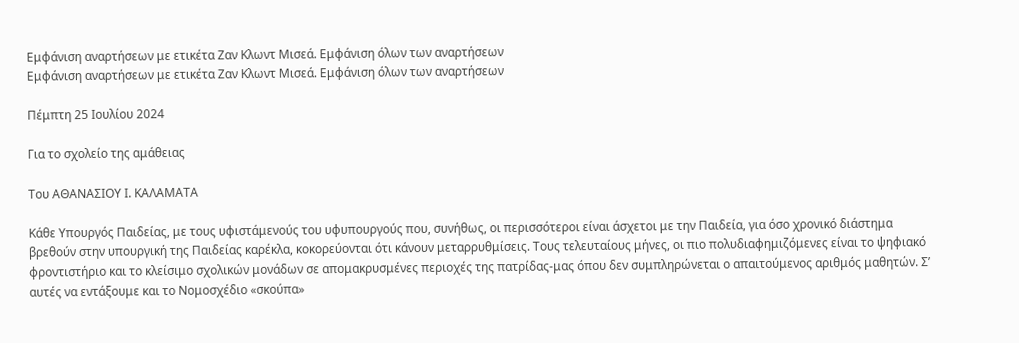Εμφάνιση αναρτήσεων με ετικέτα Ζαν Κλωντ Μισεά. Εμφάνιση όλων των αναρτήσεων
Εμφάνιση αναρτήσεων με ετικέτα Ζαν Κλωντ Μισεά. Εμφάνιση όλων των αναρτήσεων

Πέμπτη 25 Ιουλίου 2024

Για το σχολείο της αμάθειας

Του ΑΘΑΝΑΣΙΟΥ Ι. ΚΑΛΑΜΑΤΑ

Κάθε Υπουργός Παιδείας, με τους υφιστάμενούς του υφυπουργούς που, συνήθως, οι περισσότεροι είναι άσχετοι με την Παιδεία, για όσο χρονικό διάστημα βρεθούν στην υπουργική της Παιδείας καρέκλα, κοκορεύονται ότι κάνουν μεταρρυθμίσεις. Τους τελευταίους μήνες, οι πιο πολυδιαφημιζόμενες είναι το ψηφιακό φροντιστήριο και το κλείσιμο σχολικών μονάδων σε απομακρυσμένες περιοχές της πατρίδας-μας όπου δεν συμπληρώνεται ο απαιτούμενος αριθμός μαθητών. Σ’ αυτές να εντάξουμε και το Νομοσχέδιο «σκούπα»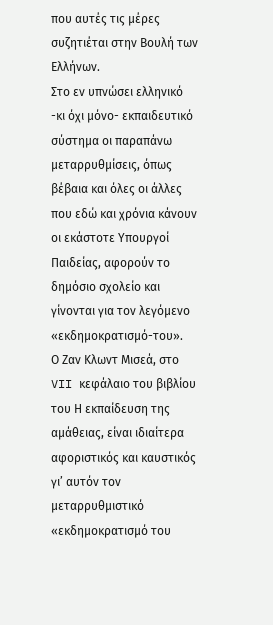που αυτές τις μέρες συζητιέται στην Βουλή των Ελλήνων.
Στο εν υπνώσει ελληνικό -κι όχι μόνο- εκπαιδευτικό σύστημα οι παραπάνω μεταρρυθμίσεις, όπως βέβαια και όλες οι άλλες που εδώ και χρόνια κάνουν οι εκάστοτε Υπουργοί Παιδείας, αφορούν το δημόσιο σχολείο και γίνονται για τον λεγόμενο «εκδημοκρατισμό-του».
Ο Ζαν Κλωντ Μισεά, στο VII κεφάλαιο του βιβλίου του Η εκπαίδευση της αμάθειας, είναι ιδιαίτερα αφοριστικός και καυστικός γι’ αυτόν τον μεταρρυθμιστικό «εκδημοκρατισμό του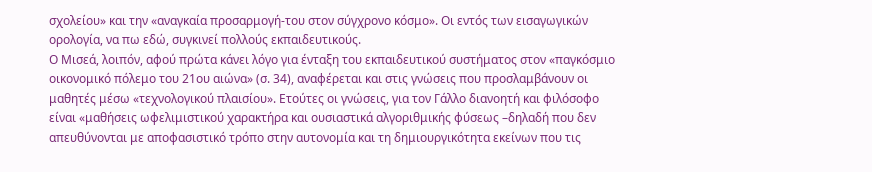σχολείου» και την «αναγκαία προσαρμογή-του στον σύγχρονο κόσμο». Οι εντός των εισαγωγικών ορολογία, να πω εδώ, συγκινεί πολλούς εκπαιδευτικούς.
Ο Μισεά, λοιπόν, αφού πρώτα κάνει λόγο για ένταξη του εκπαιδευτικού συστήματος στον «παγκόσμιο οικονομικό πόλεμο του 21ου αιώνα» (σ. 34), αναφέρεται και στις γνώσεις που προσλαμβάνουν οι μαθητές μέσω «τεχνολογικού πλαισίου». Ετούτες οι γνώσεις, για τον Γάλλο διανοητή και φιλόσοφο είναι «μαθήσεις ωφελιμιστικού χαρακτήρα και ουσιαστικά αλγοριθμικής φύσεως –δηλαδή που δεν απευθύνονται με αποφασιστικό τρόπο στην αυτονομία και τη δημιουργικότητα εκείνων που τις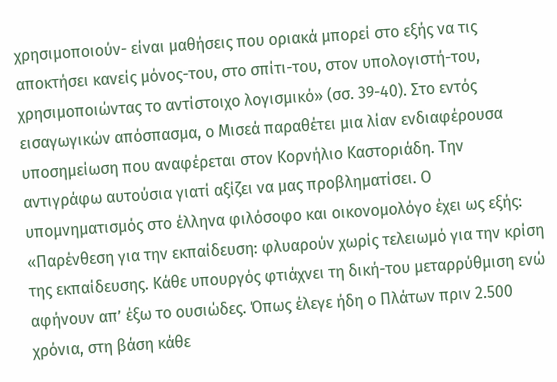χρησιμοποιούν- είναι μαθήσεις που οριακά μπορεί στο εξής να τις αποκτήσει κανείς μόνος-του, στο σπίτι-του, στον υπολογιστή-του, χρησιμοποιώντας το αντίστοιχο λογισμικό» (σσ. 39-40). Στο εντός εισαγωγικών απόσπασμα, ο Μισεά παραθέτει μια λίαν ενδιαφέρουσα υποσημείωση που αναφέρεται στον Κορνήλιο Καστοριάδη. Την αντιγράφω αυτούσια γιατί αξίζει να μας προβληματίσει. Ο υπομνηματισμός στο έλληνα φιλόσοφο και οικονομολόγο έχει ως εξής: «Παρένθεση για την εκπαίδευση: φλυαρούν χωρίς τελειωμό για την κρίση της εκπαίδευσης. Κάθε υπουργός φτιάχνει τη δική-του μεταρρύθμιση ενώ αφήνουν απ’ έξω το ουσιώδες. Όπως έλεγε ήδη ο Πλάτων πριν 2.500 χρόνια, στη βάση κάθε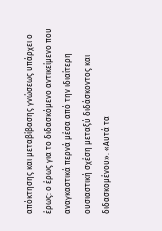απόκτησης και μεταβίβασης γνώσεως υπάρχει ο έρως: ο έρως για το διδασκόμενο αντικείμενο που αναγκαστικά περνά μέσα από την ιδιαίτερη ουσιαστική σχέση μεταξύ διδάσκοντος και διδασκομένου». «Αυτά τα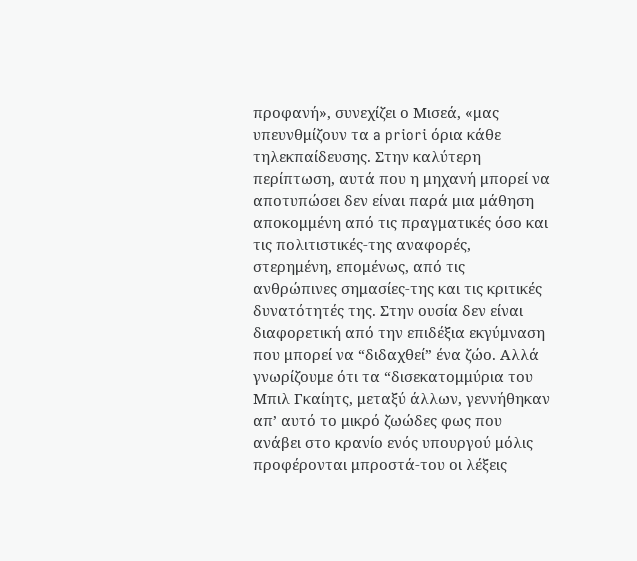προφανή», συνεχίζει ο Μισεά, «μας υπευνθμίζουν τα a priori όρια κάθε τηλεκπαίδευσης. Στην καλύτερη περίπτωση, αυτά που η μηχανή μπορεί να αποτυπώσει δεν είναι παρά μια μάθηση αποκομμένη από τις πραγματικές όσο και τις πολιτιστικές-της αναφορές, στερημένη, επομένως, από τις ανθρώπινες σημασίες-της και τις κριτικές δυνατότητές της. Στην ουσία δεν είναι διαφορετική από την επιδέξια εκγύμναση που μπορεί να “διδαχθεί” ένα ζώο. Αλλά γνωρίζουμε ότι τα “δισεκατομμύρια του Μπιλ Γκαίητς, μεταξύ άλλων, γεννήθηκαν απ’ αυτό το μικρό ζωώδες φως που ανάβει στο κρανίο ενός υπουργού μόλις προφέρονται μπροστά-του οι λέξεις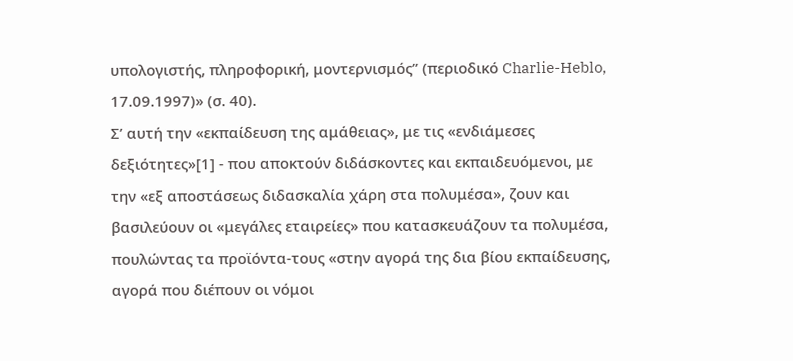υπολογιστής, πληροφορική, μοντερνισμός” (περιοδικό Charlie-Heblo, 17.09.1997)» (σ. 40).
Σ’ αυτή την «εκπαίδευση της αμάθειας», με τις «ενδιάμεσες δεξιότητες»[1] - που αποκτούν διδάσκοντες και εκπαιδευόμενοι, με την «εξ αποστάσεως διδασκαλία χάρη στα πολυμέσα», ζουν και βασιλεύουν οι «μεγάλες εταιρείες» που κατασκευάζουν τα πολυμέσα, πουλώντας τα προϊόντα-τους «στην αγορά της δια βίου εκπαίδευσης, αγορά που διέπουν οι νόμοι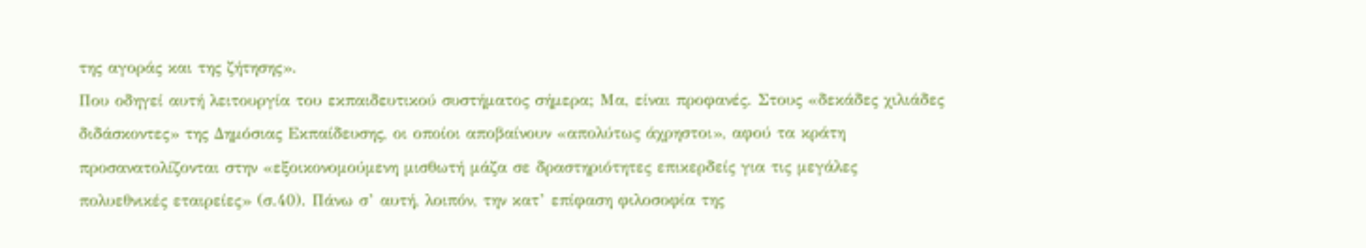της αγοράς και της ζήτησης».
Που οδηγεί αυτή λειτουργία του εκπαιδευτικού συστήματος σήμερα; Μα, είναι προφανές. Στους «δεκάδες χιλιάδες διδάσκοντες» της Δημόσιας Εκπαίδευσης, οι οποίοι αποβαίνουν «απολύτως άχρηστοι», αφού τα κράτη προσανατολίζονται στην «εξοικονομούμενη μισθωτή μάζα σε δραστηριότητες επικερδείς για τις μεγάλες πολυεθνικές εταιρείες» (σ.40). Πάνω σ’ αυτή, λοιπόν, την κατ’ επίφαση φιλοσοφία της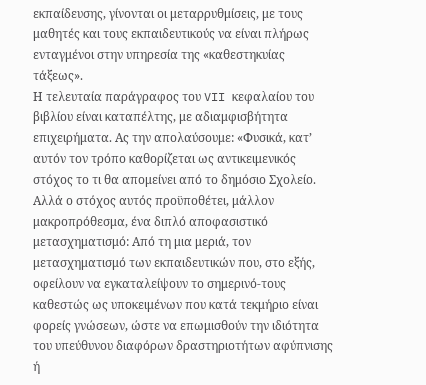εκπαίδευσης, γίνονται οι μεταρρυθμίσεις, με τους μαθητές και τους εκπαιδευτικούς να είναι πλήρως ενταγμένοι στην υπηρεσία της «καθεστηκυίας τάξεως».
Η τελευταία παράγραφος του VII κεφαλαίου του βιβλίου είναι καταπέλτης, με αδιαμφισβήτητα επιχειρήματα. Ας την απολαύσουμε: «Φυσικά, κατ’ αυτόν τον τρόπο καθορίζεται ως αντικειμενικός στόχος το τι θα απομείνει από το δημόσιο Σχολείο. Αλλά ο στόχος αυτός προϋποθέτει, μάλλον μακροπρόθεσμα, ένα διπλό αποφασιστικό μετασχηματισμό: Από τη μια μεριά, τον μετασχηματισμό των εκπαιδευτικών που, στο εξής, οφείλουν να εγκαταλείψουν το σημερινό-τους καθεστώς ως υποκειμένων που κατά τεκμήριο είναι φορείς γνώσεων, ώστε να επωμισθούν την ιδιότητα του υπεύθυνου διαφόρων δραστηριοτήτων αφύπνισης ή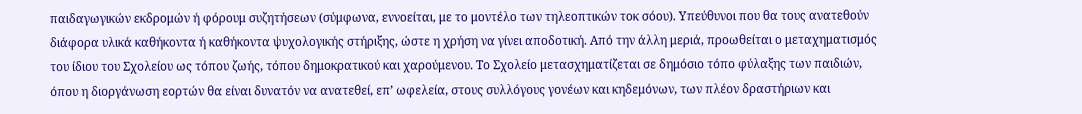παιδαγωγικών εκδρομών ή φόρουμ συζητήσεων (σύμφωνα, εννοείται, με το μοντέλο των τηλεοπτικών τοκ σόου). Υπεύθυνοι που θα τους ανατεθούν διάφορα υλικά καθήκοντα ή καθήκοντα ψυχολογικής στήριξης, ώστε η χρήση να γίνει αποδοτική. Από την άλλη μεριά, προωθείται ο μεταχηματισμός του ίδιου του Σχολείου ως τόπου ζωής, τόπου δημοκρατικού και χαρούμενου. Το Σχολείο μετασχηματίζεται σε δημόσιο τόπο φύλαξης των παιδιών, όπου η διοργάνωση εορτών θα είναι δυνατόν να ανατεθεί, επ’ ωφελεία, στους συλλόγους γονέων και κηδεμόνων, των πλέον δραστήριων και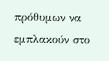πρόθυμων να εμπλακούν στο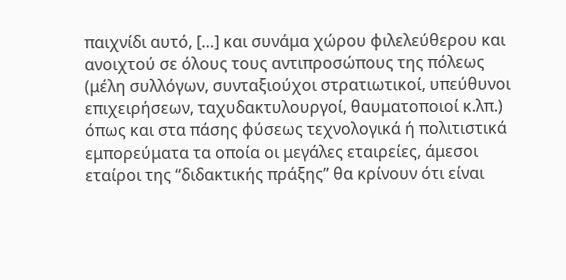παιχνίδι αυτό, […] και συνάμα χώρου φιλελεύθερου και ανοιχτού σε όλους τους αντιπροσώπους της πόλεως (μέλη συλλόγων, συνταξιούχοι στρατιωτικοί, υπεύθυνοι επιχειρήσεων, ταχυδακτυλουργοί, θαυματοποιοί κ.λπ.) όπως και στα πάσης φύσεως τεχνολογικά ή πολιτιστικά εμπορεύματα τα οποία οι μεγάλες εταιρείες, άμεσοι εταίροι της “διδακτικής πράξης” θα κρίνουν ότι είναι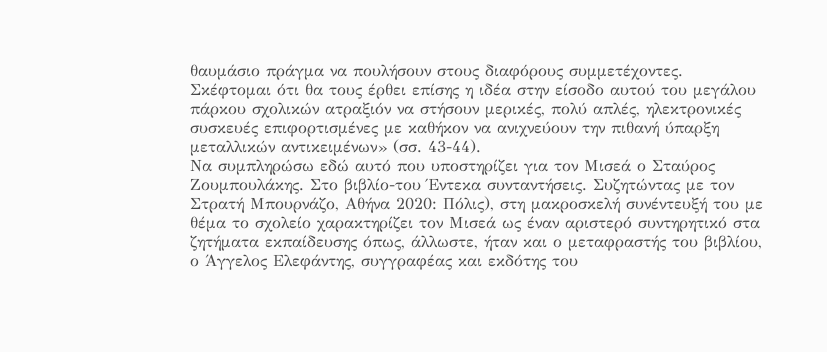θαυμάσιο πράγμα να πουλήσουν στους διαφόρους συμμετέχοντες. Σκέφτομαι ότι θα τους έρθει επίσης η ιδέα στην είσοδο αυτού του μεγάλου πάρκου σχολικών ατραξιόν να στήσουν μερικές, πολύ απλές, ηλεκτρονικές συσκευές επιφορτισμένες με καθήκον να ανιχνεύουν την πιθανή ύπαρξη μεταλλικών αντικειμένων» (σσ. 43-44).
Να συμπληρώσω εδώ αυτό που υποστηρίζει για τον Μισεά ο Σταύρος Ζουμπουλάκης. Στο βιβλίο-του Έντεκα συνταντήσεις. Συζητώντας με τον Στρατή Μπουρνάζο, Αθήνα 2020: Πόλις), στη μακροσκελή συνέντευξή του με θέμα το σχολείο χαρακτηρίζει τον Μισεά ως έναν αριστερό συντηρητικό στα ζητήματα εκπαίδευσης όπως, άλλωστε, ήταν και ο μεταφραστής του βιβλίου, ο Άγγελος Ελεφάντης, συγγραφέας και εκδότης του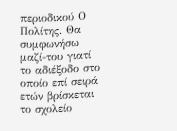περιοδικού Ο Πολίτης. Θα συμφωνήσω μαζί-του γιατί το αδιέξοδο στο οποίο επί σειρά ετών βρίσκεται το σχολείο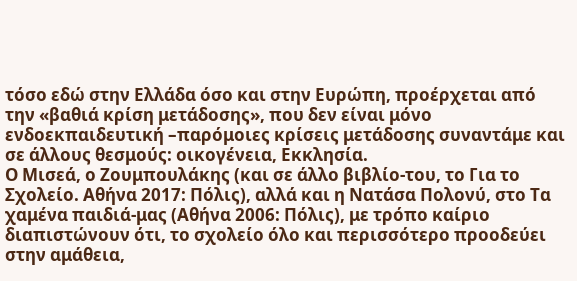τόσο εδώ στην Ελλάδα όσο και στην Ευρώπη, προέρχεται από την «βαθιά κρίση μετάδοσης», που δεν είναι μόνο ενδοεκπαιδευτική –παρόμοιες κρίσεις μετάδοσης συναντάμε και σε άλλους θεσμούς: οικογένεια, Εκκλησία.
Ο Μισεά, ο Ζουμπουλάκης (και σε άλλο βιβλίο-του, το Για το Σχολείο. Αθήνα 2017: Πόλις), αλλά και η Νατάσα Πολονύ, στο Τα χαμένα παιδιά-μας (Αθήνα 2006: Πόλις), με τρόπο καίριο διαπιστώνουν ότι, το σχολείο όλο και περισσότερο προοδεύει στην αμάθεια,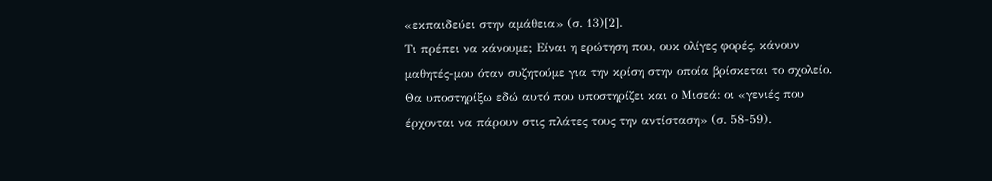«εκπαιδεύει στην αμάθεια» (σ. 13)[2].
Τι πρέπει να κάνουμε; Είναι η ερώτηση που, ουκ ολίγες φορές, κάνουν μαθητές-μου όταν συζητούμε για την κρίση στην οποία βρίσκεται το σχολείο. Θα υποστηρίξω εδώ αυτό που υποστηρίζει και ο Μισεά: οι «γενιές που έρχονται να πάρουν στις πλάτες τους την αντίσταση» (σ. 58-59).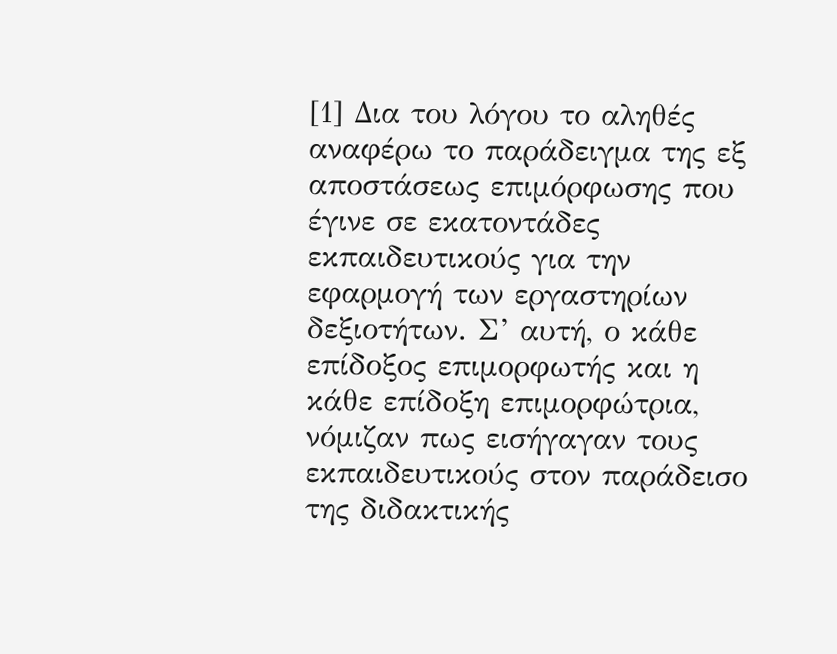[1] Δια του λόγου το αληθές αναφέρω το παράδειγμα της εξ αποστάσεως επιμόρφωσης που έγινε σε εκατοντάδες εκπαιδευτικούς για την εφαρμογή των εργαστηρίων δεξιοτήτων. Σ’ αυτή, ο κάθε επίδοξος επιμορφωτής και η κάθε επίδοξη επιμορφώτρια, νόμιζαν πως εισήγαγαν τους εκπαιδευτικούς στον παράδεισο της διδακτικής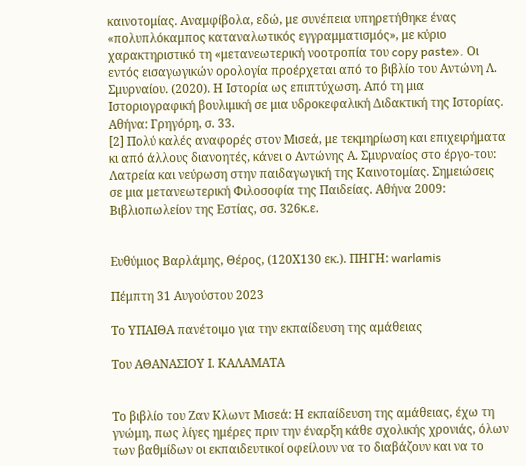καινοτομίας. Αναμφίβολα, εδώ, με συνέπεια υπηρετήθηκε ένας «πολυπλόκαμπος καταναλωτικός εγγραμματισμός», με κύριο χαρακτηριστικό τη «μετανεωτερική νοοτροπία του copy paste». Οι εντός εισαγωγικών ορολογία προέρχεται από το βιβλίο του Αντώνη Λ. Σμυρναίου. (2020). Η Ιστορία ως επιπτύχωση. Από τη μια Ιστοριογραφική βουλιμική σε μια υδροκεφαλική Διδακτική της Ιστορίας. Αθήνα: Γρηγόρη, σ. 33.
[2] Πολύ καλές αναφορές στον Μισεά, με τεκμηρίωση και επιχειρήματα κι από άλλους διανοητές, κάνει ο Αντώνης Α. Σμυρναίος στο έργο-του: Λατρεία και νεύρωση στην παιδαγωγική της Καινοτομίας. Σημειώσεις σε μια μετανεωτερική Φιλοσοφία της Παιδείας. Αθήνα 2009: Βιβλιοπωλείον της Εστίας, σσ. 326κ.ε.


Ευθύμιος Βαρλάμης, Θέρος, (120Χ130 εκ.). ΠΗΓΗ: warlamis

Πέμπτη 31 Αυγούστου 2023

Το ΥΠΑΙΘΑ πανέτοιμο για την εκπαίδευση της αμάθειας

Του ΑΘΑΝΑΣΙΟΥ Ι. ΚΑΛΑΜΑΤΑ


Το βιβλίο του Ζαν Κλωντ Μισεά: Η εκπαίδευση της αμάθειας, έχω τη γνώμη, πως λίγες ημέρες πριν την έναρξη κάθε σχολικής χρονιάς, όλων των βαθμίδων οι εκπαιδευτικοί οφείλουν να το διαβάζουν και να το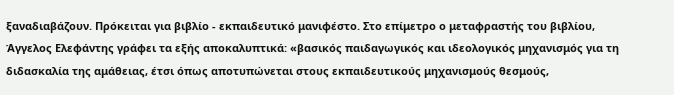ξαναδιαβάζουν. Πρόκειται για βιβλίο - εκπαιδευτικό μανιφέστο. Στο επίμετρο ο μεταφραστής του βιβλίου, Άγγελος Ελεφάντης γράφει τα εξής αποκαλυπτικά: «βασικός παιδαγωγικός και ιδεολογικός μηχανισμός για τη διδασκαλία της αμάθειας, έτσι όπως αποτυπώνεται στους εκπαιδευτικούς μηχανισμούς θεσμούς,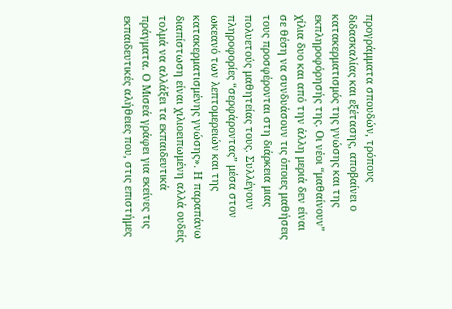προγράμματα σπουδών, τρόπους διδασκαλίας και εξέτασης, αποβαίνει ο κατακερματισμός της γνώσης και της εκπληροφόρησής της. Οι νέοι “μαθαίνουν” χίλια δυο και από την άλλη μεριά δεν είναι σε θέση να συνδυάσουν τις όποιες μαθήσεις τους προσφέρονται στη διάρκεια μιας πολυετούς μαθητείας τους. Συλλέγουν πληροφορίες “σερφάροντας” μέσα στον ωκεανό των λεπτομερειών και της κατακερματισμένης γνώσης». Η παραπάνω διαπίστωση είναι χιλιοειπωμένη αλλά ουδείς τολμά να αλλάξει τα εκπαιδευτικά πράγματα. Ο Μισεά γράφει για εκείνες τις εκπαιδευτικές αλήθειες που, στις επιστήμες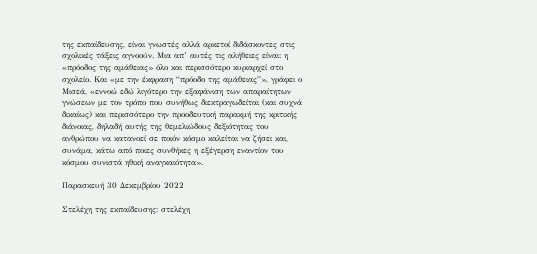της εκπαίδευσης, είναι γνωστές αλλά αρκετοί διδάσκοντες στις σχολικές τάξεις αγνοούν. Μια απ’ αυτές τις αλήθειες είναι: η «πρόοδος της αμάθειας» όλο και περισσότερο κυριαρχεί στο σχολείο. Και «με την έκφραση “πρόοδο της αμάθειας”», γράφει ο Μισεά, «εννοώ εδώ λιγότερο την εξαφάνιση των απαραίτητων γνώσεων με τον τρόπο που συνήθως διεκτραγωδείται (και συχνά δικαίως) και περισσότερο την προοδευτική παρακμή της κριτικής διάνοιας, δηλαδή αυτής της θεμελιώδους δεξιότητας του ανθρώπου να κατανοεί σε ποιόν κόσμο καλείται να ζήσει και, συνάμα, κάτω από ποιες συνθήκες η εξέγερση εναντίον του κόσμου συνιστά ηθική αναγκαιότητα».

Παρασκευή 30 Δεκεμβρίου 2022

Στελέχη της εκπαίδευσης: στελέχη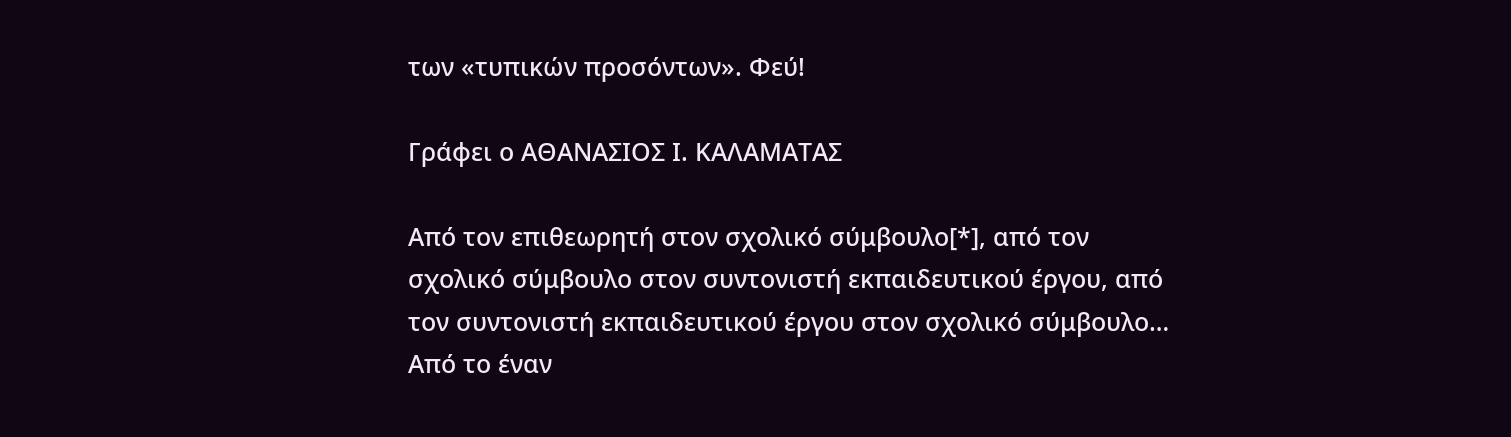των «τυπικών προσόντων». Φεύ!

Γράφει ο ΑΘΑΝΑΣΙΟΣ Ι. ΚΑΛΑΜΑΤΑΣ

Από τον επιθεωρητή στον σχολικό σύμβουλο[*], από τον σχολικό σύμβουλο στον συντονιστή εκπαιδευτικού έργου, από τον συντονιστή εκπαιδευτικού έργου στον σχολικό σύμβουλο… Από το έναν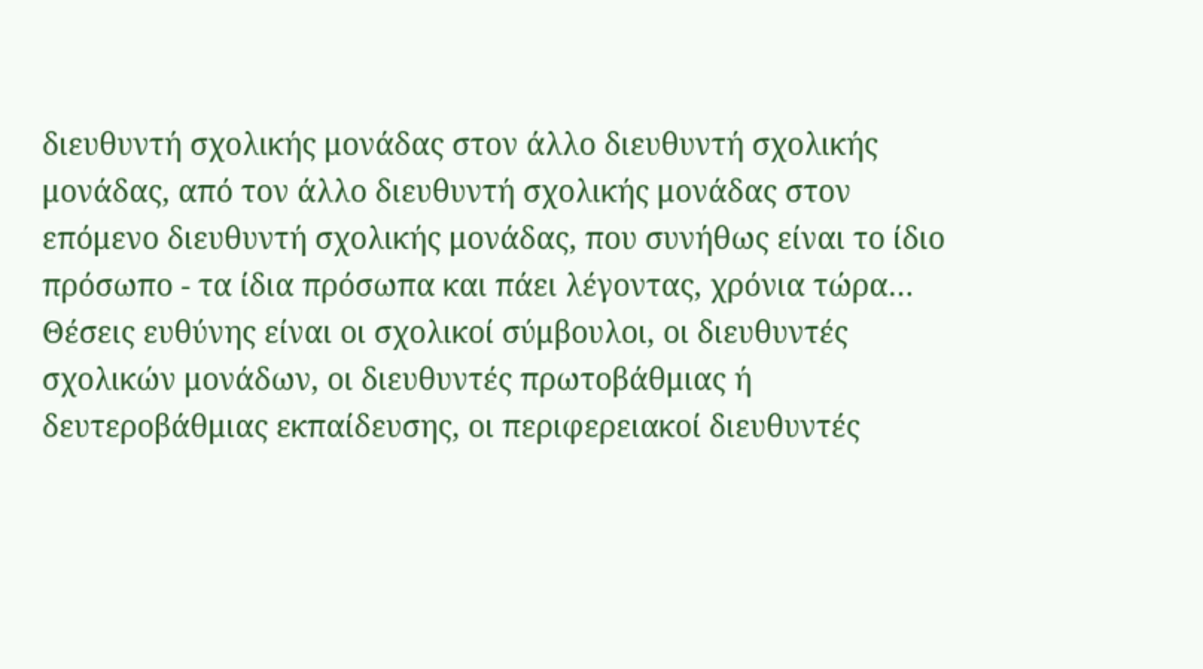διευθυντή σχολικής μονάδας στον άλλο διευθυντή σχολικής μονάδας, από τον άλλο διευθυντή σχολικής μονάδας στον επόμενο διευθυντή σχολικής μονάδας, που συνήθως είναι το ίδιο πρόσωπο - τα ίδια πρόσωπα και πάει λέγοντας, χρόνια τώρα…
Θέσεις ευθύνης είναι οι σχολικοί σύμβουλοι, οι διευθυντές σχολικών μονάδων, οι διευθυντές πρωτοβάθμιας ή δευτεροβάθμιας εκπαίδευσης, οι περιφερειακοί διευθυντές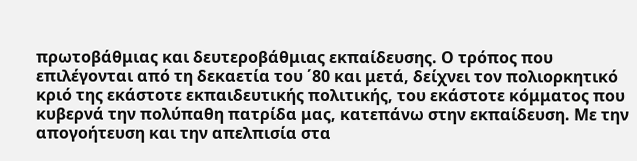πρωτοβάθμιας και δευτεροβάθμιας εκπαίδευσης. Ο τρόπος που επιλέγονται από τη δεκαετία του ΄80 και μετά, δείχνει τον πολιορκητικό κριό της εκάστοτε εκπαιδευτικής πολιτικής, του εκάστοτε κόμματος που κυβερνά την πολύπαθη πατρίδα μας, κατεπάνω στην εκπαίδευση. Με την απογοήτευση και την απελπισία στα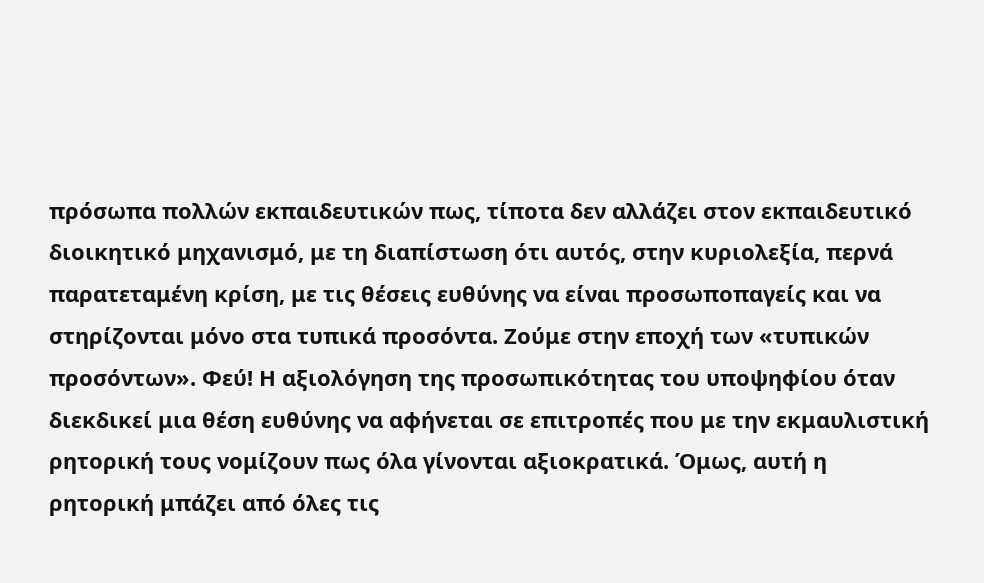πρόσωπα πολλών εκπαιδευτικών πως, τίποτα δεν αλλάζει στον εκπαιδευτικό διοικητικό μηχανισμό, με τη διαπίστωση ότι αυτός, στην κυριολεξία, περνά παρατεταμένη κρίση, με τις θέσεις ευθύνης να είναι προσωποπαγείς και να στηρίζονται μόνο στα τυπικά προσόντα. Ζούμε στην εποχή των «τυπικών προσόντων». Φεύ! Η αξιολόγηση της προσωπικότητας του υποψηφίου όταν διεκδικεί μια θέση ευθύνης να αφήνεται σε επιτροπές που με την εκμαυλιστική ρητορική τους νομίζουν πως όλα γίνονται αξιοκρατικά. Όμως, αυτή η ρητορική μπάζει από όλες τις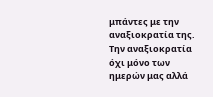μπάντες με την αναξιοκρατία της. Την αναξιοκρατία όχι μόνο των ημερών μας αλλά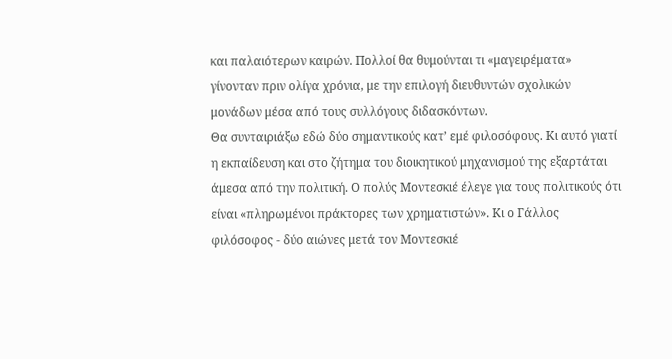και παλαιότερων καιρών. Πολλοί θα θυμούνται τι «μαγειρέματα» γίνονταν πριν ολίγα χρόνια, με την επιλογή διευθυντών σχολικών μονάδων μέσα από τους συλλόγους διδασκόντων.
Θα συνταιριάξω εδώ δύο σημαντικούς κατ’ εμέ φιλοσόφους. Κι αυτό γιατί η εκπαίδευση και στο ζήτημα του διοικητικού μηχανισμού της εξαρτάται άμεσα από την πολιτική. Ο πολύς Μοντεσκιέ έλεγε για τους πολιτικούς ότι είναι «πληρωμένοι πράκτορες των χρηματιστών». Κι ο Γάλλος φιλόσοφος - δύο αιώνες μετά τον Μοντεσκιέ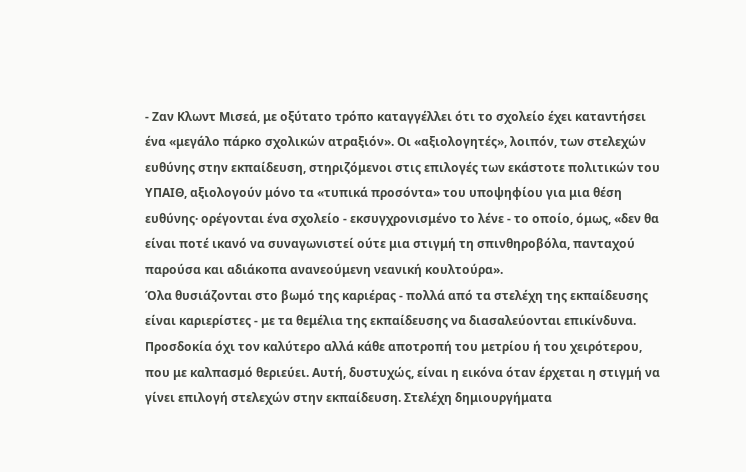- Ζαν Κλωντ Μισεά, με οξύτατο τρόπο καταγγέλλει ότι το σχολείο έχει καταντήσει ένα «μεγάλο πάρκο σχολικών ατραξιόν». Οι «αξιολογητές», λοιπόν, των στελεχών ευθύνης στην εκπαίδευση, στηριζόμενοι στις επιλογές των εκάστοτε πολιτικών του ΥΠΑΙΘ, αξιολογούν μόνο τα «τυπικά προσόντα» του υποψηφίου για μια θέση ευθύνης· ορέγονται ένα σχολείο - εκσυγχρονισμένο το λένε - το οποίο, όμως, «δεν θα είναι ποτέ ικανό να συναγωνιστεί ούτε μια στιγμή τη σπινθηροβόλα, πανταχού παρούσα και αδιάκοπα ανανεούμενη νεανική κουλτούρα».
Όλα θυσιάζονται στο βωμό της καριέρας - πολλά από τα στελέχη της εκπαίδευσης είναι καριερίστες - με τα θεμέλια της εκπαίδευσης να διασαλεύονται επικίνδυνα. Προσδοκία όχι τον καλύτερο αλλά κάθε αποτροπή του μετρίου ή του χειρότερου, που με καλπασμό θεριεύει. Αυτή, δυστυχώς, είναι η εικόνα όταν έρχεται η στιγμή να γίνει επιλογή στελεχών στην εκπαίδευση. Στελέχη δημιουργήματα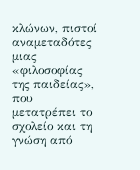κλώνων, πιστοί αναμεταδότες μιας «φιλοσοφίας της παιδείας», που μετατρέπει το σχολείο και τη γνώση από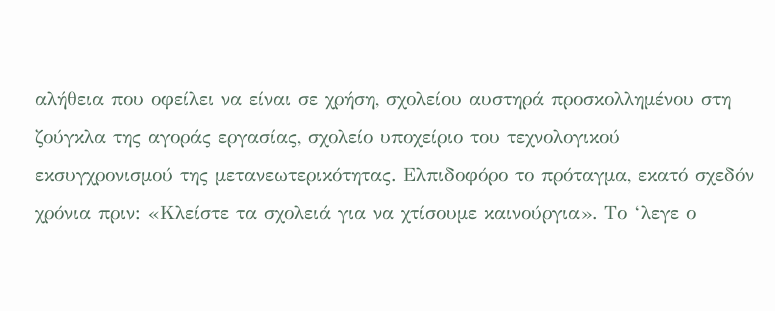αλήθεια που οφείλει να είναι σε χρήση, σχολείου αυστηρά προσκολλημένου στη ζούγκλα της αγοράς εργασίας, σχολείο υποχείριο του τεχνολογικού εκσυγχρονισμού της μετανεωτερικότητας. Ελπιδοφόρο το πρόταγμα, εκατό σχεδόν χρόνια πριν: «Κλείστε τα σχολειά για να χτίσουμε καινούργια». Το ‘λεγε ο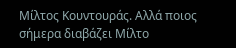Μίλτος Κουντουράς. Αλλά ποιος σήμερα διαβάζει Μίλτο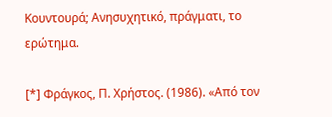Κουντουρά; Ανησυχητικό, πράγματι, το ερώτημα.

[*] Φράγκος, Π. Χρήστος. (1986). «Από τον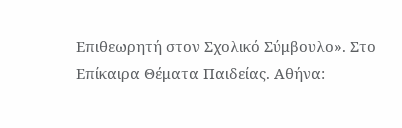Επιθεωρητή στον Σχολικό Σύμβουλο». Στο Επίκαιρα Θέματα Παιδείας. Αθήνα: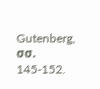Gutenberg, σσ. 145-152.